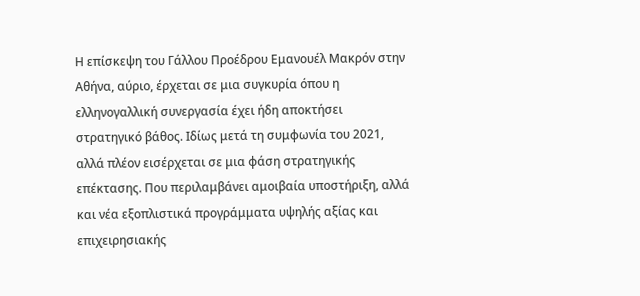Η επίσκεψη του Γάλλου Προέδρου Εμανουέλ Μακρόν στην Αθήνα, αύριο, έρχεται σε μια συγκυρία όπου η ελληνογαλλική συνεργασία έχει ήδη αποκτήσει στρατηγικό βάθος. Ιδίως μετά τη συμφωνία του 2021, αλλά πλέον εισέρχεται σε μια φάση στρατηγικής επέκτασης. Που περιλαμβάνει αμοιβαία υποστήριξη, αλλά και νέα εξοπλιστικά προγράμματα υψηλής αξίας και επιχειρησιακής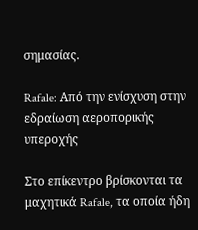σημασίας.

Rafale: Από την ενίσχυση στην εδραίωση αεροπορικής υπεροχής

Στο επίκεντρο βρίσκονται τα μαχητικά Rafale, τα οποία ήδη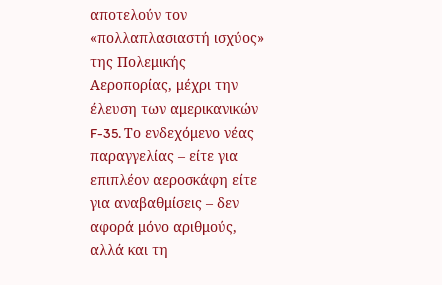αποτελούν τον «πολλαπλασιαστή ισχύος» της Πολεμικής Αεροπορίας, μέχρι την έλευση των αμερικανικών F-35. Το ενδεχόμενο νέας παραγγελίας – είτε για επιπλέον αεροσκάφη είτε για αναβαθμίσεις – δεν αφορά μόνο αριθμούς, αλλά και τη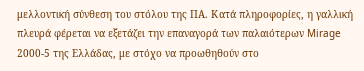μελλοντική σύνθεση του στόλου της ΠΑ. Κατά πληροφορίες, η γαλλική πλευρά φέρεται να εξετάζει την επαναγορά των παλαιότερων Mirage 2000-5 της Ελλάδας, με στόχο να προωθηθούν στο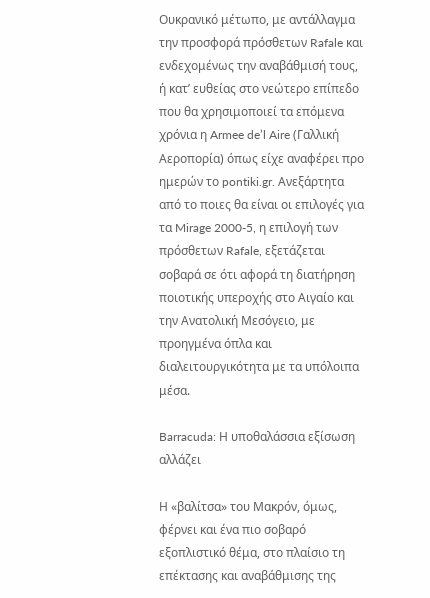Ουκρανικό μέτωπο, με αντάλλαγμα την προσφορά πρόσθετων Rafale και ενδεχομένως την αναβάθμισή τους, ή κατ’ ευθείας στο νεώτερο επίπεδο που θα χρησιμοποιεί τα επόμενα χρόνια η Armee de’l Aire (Γαλλική Αεροπορία) όπως είχε αναφέρει προ ημερών το pontiki.gr. Ανεξάρτητα από το ποιες θα είναι οι επιλογές για τα Mirage 2000-5, η επιλογή των πρόσθετων Rafale, εξετάζεται σοβαρά σε ότι αφορά τη διατήρηση ποιοτικής υπεροχής στο Αιγαίο και την Ανατολική Μεσόγειο, με προηγμένα όπλα και διαλειτουργικότητα με τα υπόλοιπα μέσα.

Barracuda: Η υποθαλάσσια εξίσωση αλλάζει

Η «βαλίτσα» του Μακρόν, όμως, φέρνει και ένα πιο σοβαρό εξοπλιστικό θέμα, στο πλαίσιο τη επέκτασης και αναβάθμισης της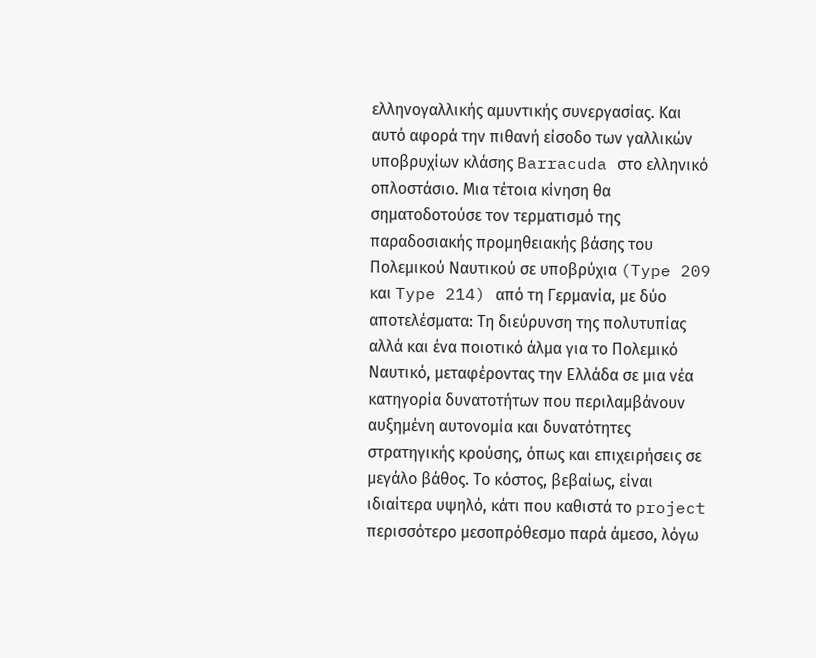ελληνογαλλικής αμυντικής συνεργασίας. Και αυτό αφορά την πιθανή είσοδο των γαλλικών υποβρυχίων κλάσης Barracuda στο ελληνικό οπλοστάσιο. Μια τέτοια κίνηση θα σηματοδοτούσε τον τερματισμό της παραδοσιακής προμηθειακής βάσης του Πολεμικού Ναυτικού σε υποβρύχια (Type 209 και Type 214) από τη Γερμανία, με δύο αποτελέσματα: Τη διεύρυνση της πολυτυπίας αλλά και ένα ποιοτικό άλμα για το Πολεμικό Ναυτικό, μεταφέροντας την Ελλάδα σε μια νέα κατηγορία δυνατοτήτων που περιλαμβάνουν αυξημένη αυτονομία και δυνατότητες στρατηγικής κρούσης, όπως και επιχειρήσεις σε μεγάλο βάθος. Το κόστος, βεβαίως, είναι ιδιαίτερα υψηλό, κάτι που καθιστά το project περισσότερο μεσοπρόθεσμο παρά άμεσο, λόγω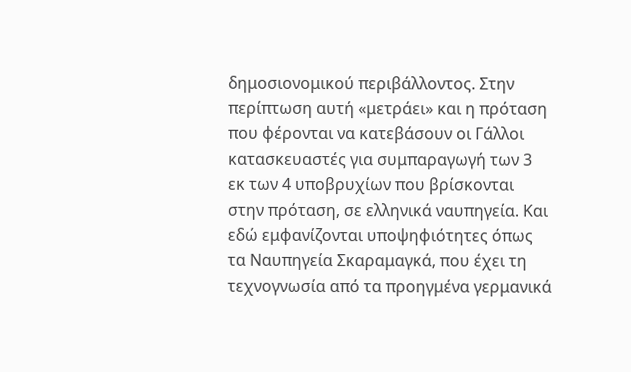δημοσιονομικού περιβάλλοντος. Στην περίπτωση αυτή «μετράει» και η πρόταση που φέρονται να κατεβάσουν οι Γάλλοι κατασκευαστές για συμπαραγωγή των 3 εκ των 4 υποβρυχίων που βρίσκονται στην πρόταση, σε ελληνικά ναυπηγεία. Και εδώ εμφανίζονται υποψηφιότητες όπως τα Ναυπηγεία Σκαραμαγκά, που έχει τη τεχνογνωσία από τα προηγμένα γερμανικά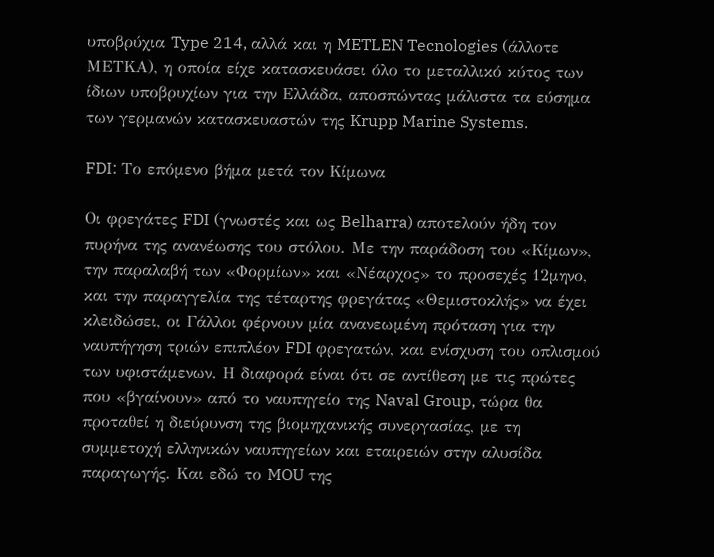υποβρύχια Type 214, αλλά και η METLEN Tecnologies (άλλοτε ΜΕΤΚΑ), η οποία είχε κατασκευάσει όλο το μεταλλικό κύτος των ίδιων υποβρυχίων για την Ελλάδα, αποσπώντας μάλιστα τα εύσημα των γερμανών κατασκευαστών της Krupp Marine Systems.

FDI: Το επόμενο βήμα μετά τον Κίμωνα

Οι φρεγάτες FDI (γνωστές και ως Belharra) αποτελούν ήδη τον πυρήνα της ανανέωσης του στόλου. Με την παράδοση του «Κίμων», την παραλαβή των «Φορμίων» και «Νέαρχος» το προσεχές 12μηνο, και την παραγγελία της τέταρτης φρεγάτας «Θεμιστοκλής» να έχει κλειδώσει, οι Γάλλοι φέρνουν μία ανανεωμένη πρόταση για την ναυπήγηση τριών επιπλέον FDI φρεγατών, και ενίσχυση του οπλισμού των υφιστάμενων. Η διαφορά είναι ότι σε αντίθεση με τις πρώτες που «βγαίνουν» από το ναυπηγείο της Naval Group, τώρα θα προταθεί η διεύρυνση της βιομηχανικής συνεργασίας, με τη συμμετοχή ελληνικών ναυπηγείων και εταιρειών στην αλυσίδα παραγωγής. Και εδώ το MOU της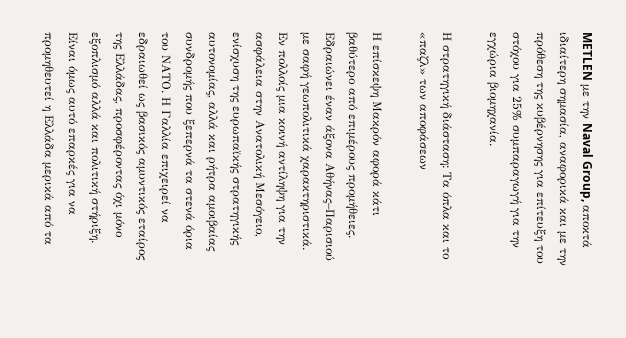METLEN με την Naval Group, αποκτά ιδιαίτερη σημασία, αναφορικά και με την πρόθεση της κυβέρνησης για επίτευξη του στόχου για 25% συμπαραγωγή για την εγχώρια βιομηχανία.

Η στρατηγική διάσταση: Τα όπλα και το «παζλ» των αποφάσεων

Η επίσκεψη Μακρόν αφορά κάτι βαθύτερο από επιμέρους προμήθειες. Εδραιώνει έναν άξονα Αθήνας–Παρισιού με σαφή γεωπολιτικά χαρακτηριστικά. Εν πολλοίς μια κοινή αντίληψη για την ασφάλεια στην Ανατολική Μεσόγειο, ενίσχυση της ευρωπαϊκής στρατηγικής αυτονομίας, αλλά και ρήτρα αμοιβαίας συνδρομής που ξεπερνά τα στενά όρια του ΝΑΤΟ. Η Γαλλία επιχειρεί να εδραιωθεί ως βασικός αμυντικός εταίρος της Ελλάδας, προσφέροντας όχι μόνο εξοπλισμό αλλά και πολιτική στήριξη. Είναι όμως αυτό επαρκές για να προμηθευτεί η Ελλάδα μερικά από τα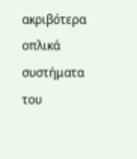ακριβότερα οπλικά συστήματα του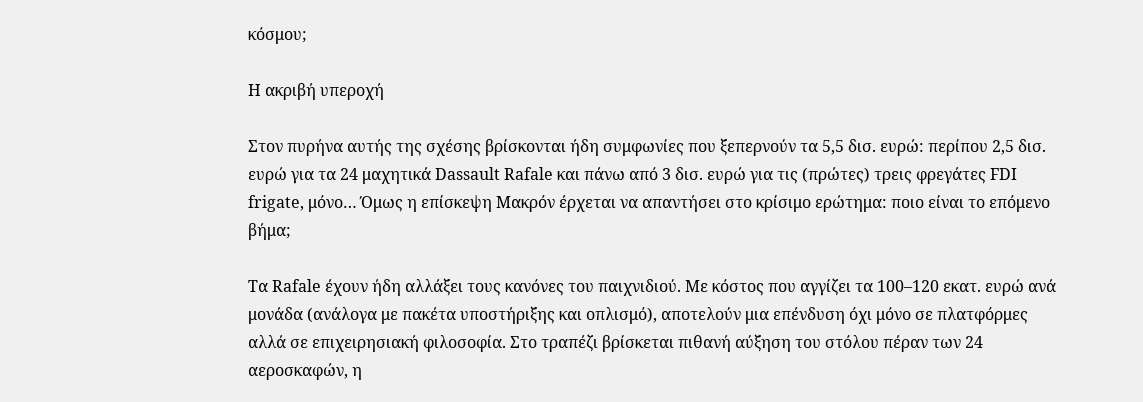κόσμου;

Η ακριβή υπεροχή

Στον πυρήνα αυτής της σχέσης βρίσκονται ήδη συμφωνίες που ξεπερνούν τα 5,5 δισ. ευρώ: περίπου 2,5 δισ. ευρώ για τα 24 μαχητικά Dassault Rafale και πάνω από 3 δισ. ευρώ για τις (πρώτες) τρεις φρεγάτες FDI frigate, μόνο… Όμως η επίσκεψη Μακρόν έρχεται να απαντήσει στο κρίσιμο ερώτημα: ποιο είναι το επόμενο βήμα;

Τα Rafale έχουν ήδη αλλάξει τους κανόνες του παιχνιδιού. Με κόστος που αγγίζει τα 100–120 εκατ. ευρώ ανά μονάδα (ανάλογα με πακέτα υποστήριξης και οπλισμό), αποτελούν μια επένδυση όχι μόνο σε πλατφόρμες αλλά σε επιχειρησιακή φιλοσοφία. Στο τραπέζι βρίσκεται πιθανή αύξηση του στόλου πέραν των 24 αεροσκαφών, η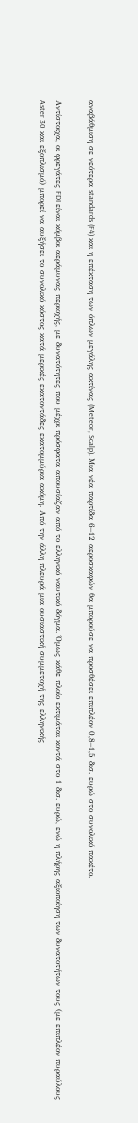αναβάθμιση σε νεότερα standards (F4) και η επέκταση των όπλων μεγάλης ακτίνας (Meteor, Scalp). Μια νέα παρτίδα 6–12 αεροσκαφών θα μπορούσε να προσθέσει επιπλέον 0,8–1,5 δισ. ευρώ στο συνολικό πακέτο.

Αντίστοιχα, οι φρεγάτες FDI είναι κόμβοι αεράμυνας περιοχής, με δυνατότητες που μέχρι πρόσφατα απουσίαζαν από το ελληνικό ναυτικό δόγμα. Όμως κάθε πλοίο εκτιμάται κοντά στο 1 δισ. ευρώ, ενώ η πλήρης αξιοποίηση των δυνατοτήτων τους (με επιπλέον πυραύλους Aster 30 και εξοπλισμό) μπορεί να αυξήσει το συνολικό κόστος κατά μερικές εκατοντάδες εκατομμύρια ακόμη. Από την άλλη πλευρά μια ουσιαστική συμμετοχή της ελληνικής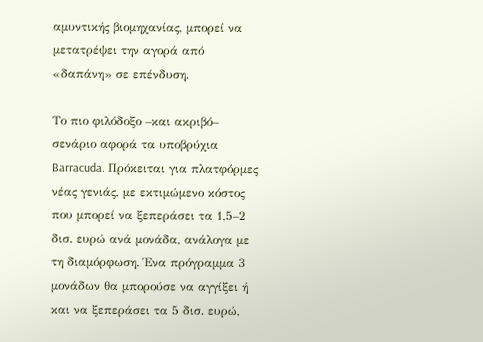αμυντικής βιομηχανίας, μπορεί να μετατρέψει την αγορά από «δαπάνη» σε επένδυση.

Το πιο φιλόδοξο –και ακριβό– σενάριο αφορά τα υποβρύχια Barracuda. Πρόκειται για πλατφόρμες νέας γενιάς, με εκτιμώμενο κόστος που μπορεί να ξεπεράσει τα 1,5–2 δισ. ευρώ ανά μονάδα, ανάλογα με τη διαμόρφωση. Ένα πρόγραμμα 3 μονάδων θα μπορούσε να αγγίξει ή και να ξεπεράσει τα 5 δισ. ευρώ,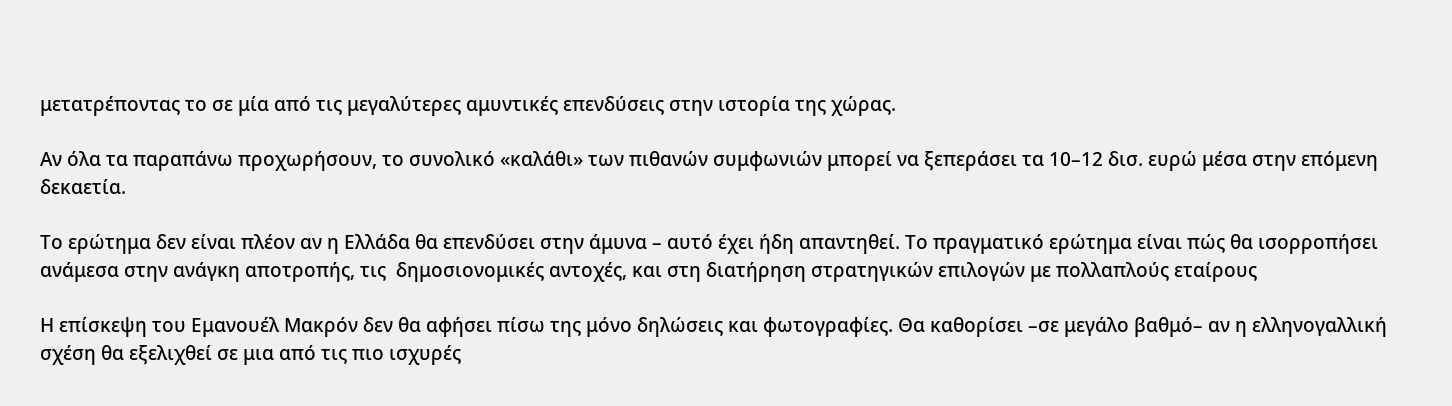μετατρέποντας το σε μία από τις μεγαλύτερες αμυντικές επενδύσεις στην ιστορία της χώρας.

Αν όλα τα παραπάνω προχωρήσουν, το συνολικό «καλάθι» των πιθανών συμφωνιών μπορεί να ξεπεράσει τα 10–12 δισ. ευρώ μέσα στην επόμενη δεκαετία.

Το ερώτημα δεν είναι πλέον αν η Ελλάδα θα επενδύσει στην άμυνα – αυτό έχει ήδη απαντηθεί. Το πραγματικό ερώτημα είναι πώς θα ισορροπήσει ανάμεσα στην ανάγκη αποτροπής, τις  δημοσιονομικές αντοχές, και στη διατήρηση στρατηγικών επιλογών με πολλαπλούς εταίρους

Η επίσκεψη του Εμανουέλ Μακρόν δεν θα αφήσει πίσω της μόνο δηλώσεις και φωτογραφίες. Θα καθορίσει –σε μεγάλο βαθμό– αν η ελληνογαλλική σχέση θα εξελιχθεί σε μια από τις πιο ισχυρές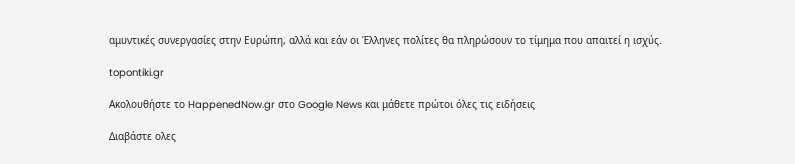αμυντικές συνεργασίες στην Ευρώπη, αλλά και εάν οι Έλληνες πολίτες θα πληρώσουν το τίμημα που απαιτεί η ισχύς.

topontiki.gr

Ακολουθήστε το HappenedNow.gr στο Google News και μάθετε πρώτοι όλες τις ειδήσεις

Διαβάστε ολες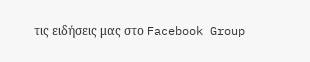τις ειδήσεις μας στο Facebook Group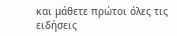και μάθετε πρώτοι όλες τις ειδήσεις